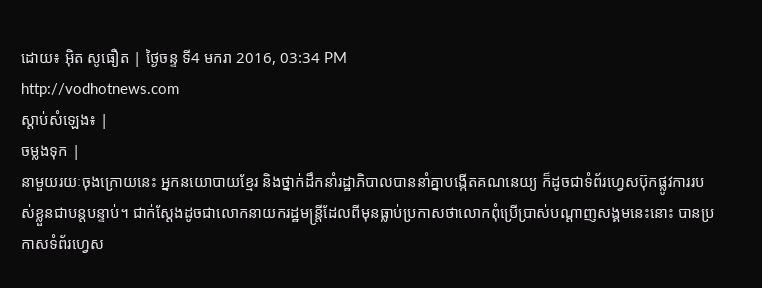ដោយ៖ អ៊ិត សូធឿត | ថ្ងៃចន្ទ ទី4 មករា 2016, 03:34 PM
http://vodhotnews.com
ស្តាប់សំឡេង៖ |
ចម្លងទុក |
នាមួយរយៈចុងក្រោយនេះ អ្នកនយោបាយខ្មែរ និងថ្នាក់ដឹកនាំរដ្ឋាភិបាលបាននាំគ្នាបង្កើតគណនេយ្យ ក៏ដូចជាទំព័រហ្វេសប៊ុកផ្លូវការរបស់ខ្លួនជាបន្តបន្ទាប់។ ជាក់ស្ដែងដូចជាលោកនាយករដ្ឋមន្ត្រីដែលពីមុនធ្លាប់ប្រកាសថាលោកពុំប្រើប្រាស់បណ្ដាញសង្គមនេះនោះ បានប្រកាសទំព័រហ្វេស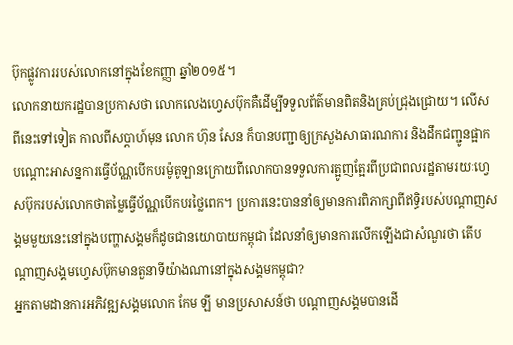ប៊ុកផ្លូវការរបស់លោកនៅក្នុងខែកញ្ញា ឆ្នាំ២០១៥។
លោកនាយករដ្ឋបានប្រកាសថា លោកលេងហ្វេសប៊ុកគឺដើម្បីទទួលព័ត៌មានពិតនិងគ្រប់ជ្រុងជ្រោយ។ លើសពីនេះទៅទៀត កាលពីសប្ដាហ៍មុន លោក ហ៊ុន សែន ក៏បានបញ្ជាឲ្យក្រសួងសាធារណការ និងដឹកជញ្ជូនផ្អាកបណ្តោះអាសន្នការធ្វើប័ណ្ណបើកបរម៉ូតូឡានក្រោយពីលោកបានទទួលការត្អូញត្អែរពីប្រជាពលរដ្ឋតាមរយៈហ្វេសប៊ុករបស់លោកថាតម្លៃធ្វើប័ណ្ណបើកបរថ្លៃពេក។ ប្រការនេះបាននាំឲ្យមានការពិភាក្សាពីឥទ្ធិរបស់បណ្ដាញសង្គមមួយនេះនៅក្នុងបញ្ហាសង្គមក៏ដូចជានយោបាយកម្ពុជា ដែលនាំឲ្យមានការលើកឡើងជាសំណួរថា តើបណ្ដាញសង្គមហ្វេសប៊ុកមានតួនាទីយ៉ាងណានៅក្នុងសង្គមកម្ពុជា?
អ្នកតាមដានការអភិវឌ្ឍសង្គមលោក កែម ឡី មានប្រសាសន៍ថា បណ្ដាញសង្គមបានដើ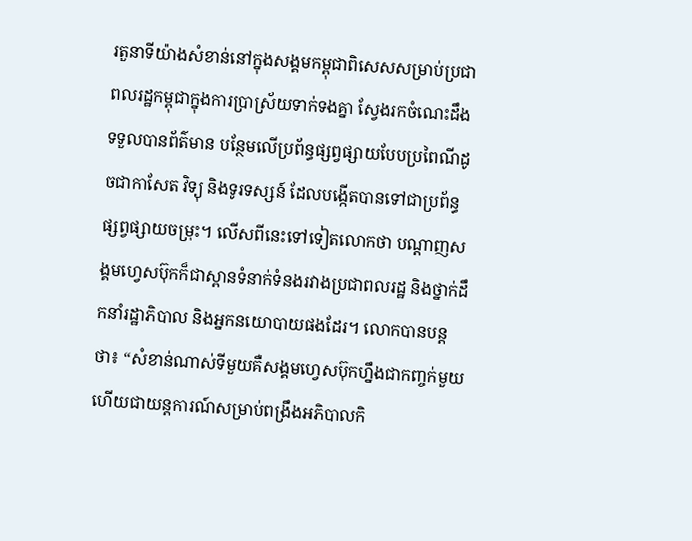រតួនាទីយ៉ាងសំខាន់នៅក្នុងសង្គមកម្ពុជាពិសេសសម្រាប់ប្រជាពលរដ្ឋកម្ពុជាក្នុងការប្រាស្រ័យទាក់ទងគ្នា ស្វែងរកចំណេះដឹង ទទួលបានព័ត៌មាន បន្ថែមលើប្រព័ន្ធផ្សព្វផ្សាយបែបប្រពៃណីដូចជាកាសែត វិទ្យុ និងទូរទស្សន៍ ដែលបង្កើតបានទៅជាប្រព័ន្ធផ្សព្វផ្សាយចម្រុះ។ លើសពីនេះទៅទៀតលោកថា បណ្ដាញសង្គមហ្វេសប៊ុកក៏ជាស្ពានទំនាក់ទំនងរវាងប្រជាពលរដ្ឋ និងថ្នាក់ដឹកនាំរដ្ឋាភិបាល និងអ្នកនយោបាយផងដែរ។ លោកបានបន្តថា៖ “សំខាន់ណាស់ទីមួយគឺសង្គមហ្វេសប៊ុកហ្នឹងជាកញ្ចក់មួយហើយជាយន្តការណ៍សម្រាប់ពង្រឹងអភិបាលកិ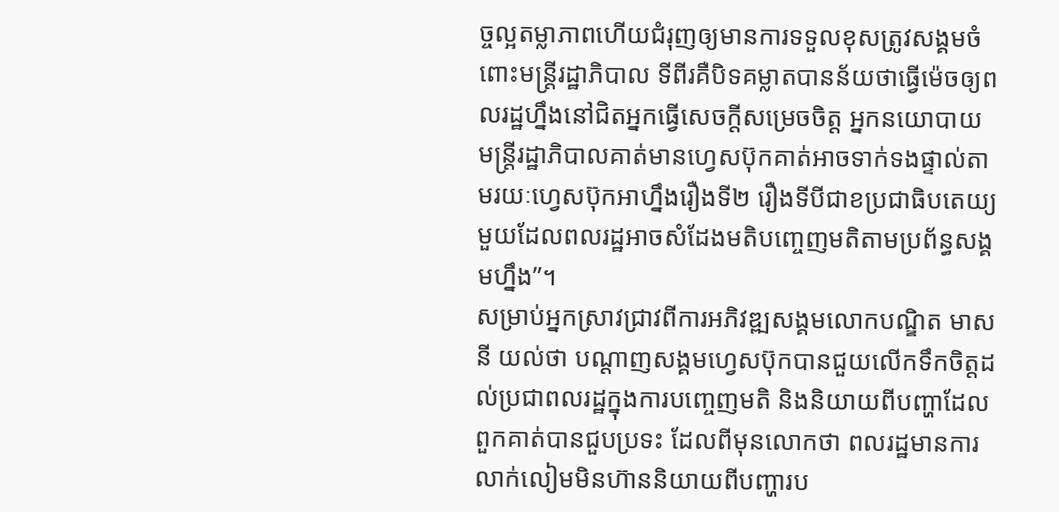ច្ចល្អតម្លាភាពហើយជំរុញឲ្យមានការទទួលខុសត្រូវសង្គមចំពោះមន្ត្រីរដ្ឋាភិបាល ទីពីរគឺបិទគម្លាតបានន័យថាធ្វើម៉េចឲ្យពលរដ្ឋហ្នឹងនៅជិតអ្នកធ្វើសេចក្តីសម្រេចចិត្ត អ្នកនយោបាយ មន្ត្រីរដ្ឋាភិបាលគាត់មានហ្វេសប៊ុកគាត់អាចទាក់ទងផ្ទាល់តាមរយៈហ្វេសប៊ុកអាហ្នឹងរឿងទី២ រឿងទីបីជាខប្រជាធិបតេយ្យមួយដែលពលរដ្ឋអាចសំដែងមតិបញ្ចេញមតិតាមប្រព័ន្ធសង្គមហ្នឹង”។
សម្រាប់អ្នកស្រាវជ្រាវពីការអភិវឌ្ឍសង្គមលោកបណ្ឌិត មាស នី យល់ថា បណ្ដាញសង្គមហ្វេសប៊ុកបានជួយលើកទឹកចិត្តដល់ប្រជាពលរដ្ឋក្នុងការបញ្ចេញមតិ និងនិយាយពីបញ្ហាដែលពួកគាត់បានជួបប្រទះ ដែលពីមុនលោកថា ពលរដ្ឋមានការលាក់លៀមមិនហ៊ាននិយាយពីបញ្ហារប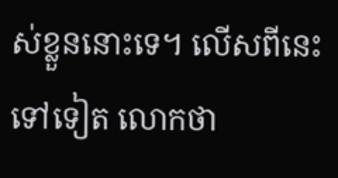ស់ខ្លួននោះទេ។ លើសពីនេះទៅទៀត លោកថា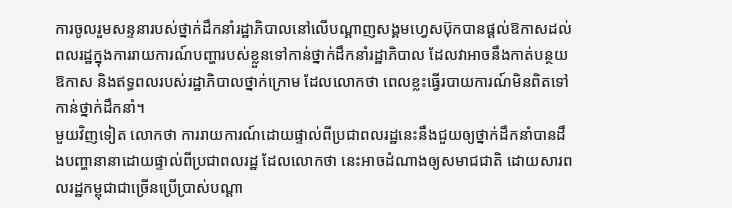ការចូលរួមសន្ទនារបស់ថ្នាក់ដឹកនាំរដ្ឋាភិបាលនៅលើបណ្ដាញសង្គមហ្វេសប៊ុកបានផ្ដល់ឱកាសដល់ពលរដ្ឋក្នុងការរាយការណ៍បញ្ហារបស់ខ្លួនទៅកាន់ថ្នាក់ដឹកនាំរដ្ឋាភិបាល ដែលវាអាចនឹងកាត់បន្ថយឱកាស និងឥទ្ធពលរបស់រដ្ឋាភិបាលថ្នាក់ក្រោម ដែលលោកថា ពេលខ្លះធ្វើរបាយការណ៍មិនពិតទៅកាន់ថ្នាក់ដឹកនាំ។
មួយវិញទៀត លោកថា ការរាយការណ៍ដោយផ្ទាល់ពីប្រជាពលរដ្ឋនេះនឹងជួយឲ្យថ្នាក់ដឹកនាំបានដឹងបញ្ហានានាដោយផ្ទាល់ពីប្រជាពលរដ្ឋ ដែលលោកថា នេះអាចដំណាងឲ្យសមាជជាតិ ដោយសារពលរដ្ឋកម្ពុជាជាច្រើនប្រើប្រាស់បណ្ដា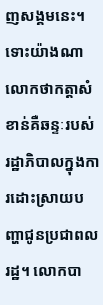ញសង្គមនេះ។ ទោះយ៉ាងណា លោកថាកត្តាសំខាន់គឺឆន្ទៈរបស់រដ្ឋាភិបាលក្នុងការដោះស្រាយបញ្ហាជូនប្រជាពលរដ្ឋ។ លោកបា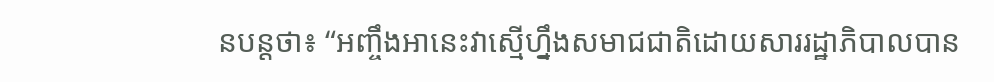នបន្តថា៖ “អញ្ចឹងអានេះវាស្មើហ្នឹងសមាជជាតិដោយសាររដ្ឋាភិបាលបាន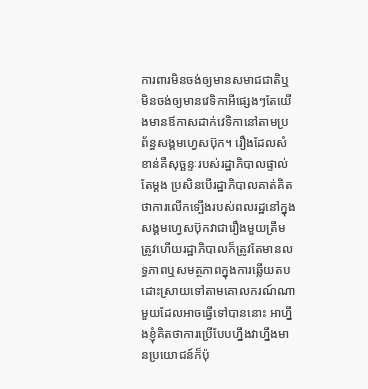ការពារមិនចង់ឲ្យមានសមាជជាតិឬមិនចង់ឲ្យមានវេទិកាអីផ្សេងៗតែយើងមានឪកាសដាក់វេទិកានៅតាមប្រព័ន្ធសង្គមហ្វេសប៊ុក។ រឿងដែលសំខាន់គឺសុច្ឆន្ទៈរបស់រដ្ឋាភិបាលផ្ទាល់តែម្តង ប្រសិនបើរដ្ឋាភិបាលគាត់គិតថាការលើកទ្បើងរបស់ពលរដ្ឋនៅក្នុងសង្គមហ្វេសប៊ុកវាជារឿងមួយត្រឹមត្រូវហើយរដ្ឋាភិបាលក៏ត្រូវតែមានលទ្ធភាពឬសមត្ថភាពក្នុងការឆ្លើយតបដោះស្រាយទៅតាមគោលករណ៍ណាមួយដែលអាចធ្វើទៅបាននោះ អាហ្នឹងខ្ញុំគិតថាការប្រើបែបហ្នឹងវាហ្នឹងមានប្រយោជន៍ក៏ប៉ុ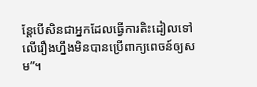ន្តែបើសិនជាអ្នកដែលធ្វើការតិះដៀលទៅលើរឿងហ្នឹងមិនបានប្រើពាក្យពេចន៍ឲ្យសម”។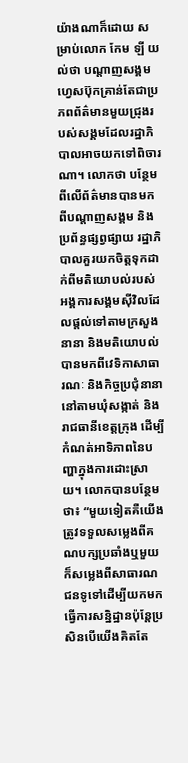យ៉ាងណាក៏ដោយ សម្រាប់លោក កែម ឡី យល់ថា បណ្ដាញសង្គមហ្វេសប៊ុកគ្រាន់តែជាប្រភពព័ត៌មានមួយជ្រុងរបស់សង្គមដែលរដ្ឋាភិបាលអាចយកទៅពិចារណា។ លោកថា បន្ថែមពីលើព័ត៌មានបានមកពីបណ្ដាញសង្គម និងប្រព័ន្ធផ្សព្វផ្សាយ រដ្ឋាភិបាលគួរយកចិត្តទុកដាក់ពីមតិយោបល់របស់អង្គការសង្គមស៊ីវិលដែលផ្ដល់ទៅតាមក្រសួងនានា និងមតិយោបល់បានមកពីវេទិកាសាធារណៈ និងកិច្ចប្រជុំនានានៅតាមឃុំសង្កាត់ និងរាជធានីខេត្តក្រុង ដើម្បីកំណត់អាទិភាពនៃបញ្ហាក្នុងការដោះស្រាយ។ លោកបានបន្ថែមថា៖ “មួយទៀតគឺយើងត្រូវទទួលសម្លេងពីគណបក្សប្រឆាំងឬមួយក៏សម្លេងពីសាធារណជនទូទៅដើម្បីយកមកធ្វើការសន្និដ្ឋានប៉ុន្តែប្រសិនបើយើងគិតតែ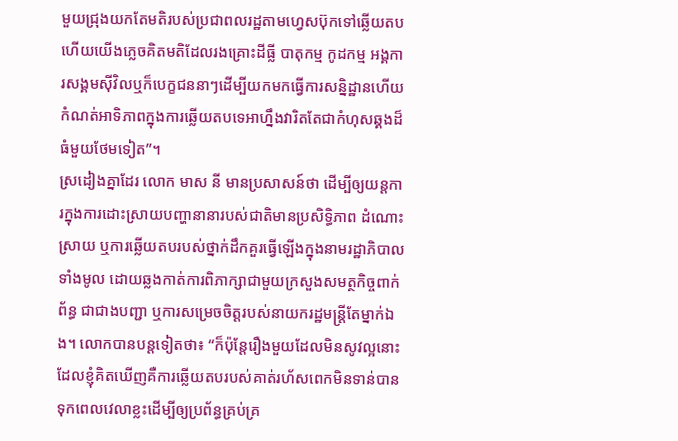មួយជ្រុងយកតែមតិរបស់ប្រជាពលរដ្ឋតាមហ្វេសប៊ុកទៅឆ្លើយតបហើយយើងភ្លេចគិតមតិដែលរងគ្រោះដីធ្លី បាតុកម្ម កូដកម្ម អង្គការសង្គមស៊ីវិលឬក៏បេក្ខជននាៗដើម្បីយកមកធ្វើការសន្និដ្ឋានហើយកំណត់អាទិភាពក្នុងការឆ្លើយតបទេអាហ្នឹងវារិតតែជាកំហុសឆ្គងដ៏ធំមួយថែមទៀត”។
ស្រដៀងគ្នាដែរ លោក មាស នី មានប្រសាសន៍ថា ដើម្បីឲ្យយន្តការក្នុងការដោះស្រាយបញ្ហានានារបស់ជាតិមានប្រសិទ្ធិភាព ដំណោះស្រាយ ឬការឆ្លើយតបរបស់ថ្នាក់ដឹកគួរធ្វើឡើងក្នុងនាមរដ្ឋាភិបាលទាំងមូល ដោយឆ្លងកាត់ការពិភាក្សាជាមួយក្រសួងសមត្ថកិច្ចពាក់ព័ន្ធ ជាជាងបញ្ជា ឬការសម្រេចចិត្តរបស់នាយករដ្ឋមន្ត្រីតែម្នាក់ឯង។ លោកបានបន្តទៀតថា៖ “ក៏ប៉ុន្តែរឿងមួយដែលមិនសូវល្អនោះដែលខ្ញុំគិតឃើញគឺការឆ្លើយតបរបស់គាត់រហ័សពេកមិនទាន់បានទុកពេលវេលាខ្លះដើម្បីឲ្យប្រព័ន្ធគ្រប់គ្រ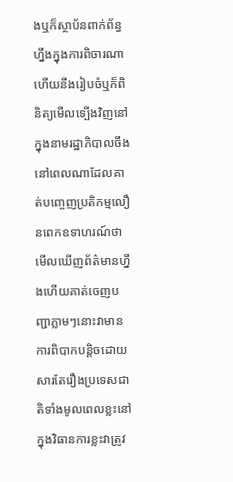ងឬក៏ស្ថាប័នពាក់ព័ន្ធហ្នឹងក្នុងការពិចារណាហើយនឹងរៀបចំឬក៏ពិនិត្យមើលទ្បើងវិញនៅក្នុងនាមរដ្ឋាភិបាលចឹងនៅពេលណាដែលគាត់បញ្ចេញប្រតិកម្មលឿនពេកឧទាហរណ៍ថាមើលឃើញព័ត៌មានហ្នឹងហើយគាត់ចេញបញ្ជាភ្លាមៗនោះវាមានការពិបាកបន្តិចដោយសារតែរឿងប្រទេសជាតិទាំងមូលពេលខ្លះនៅក្នុងវិធានការខ្លះវាត្រូវ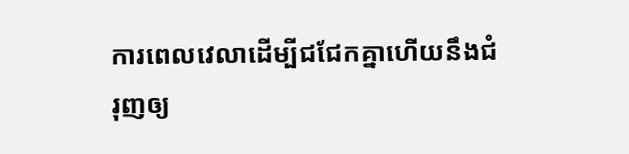ការពេលវេលាដើម្បីជជែកគ្នាហើយនឹងជំរុញឲ្យ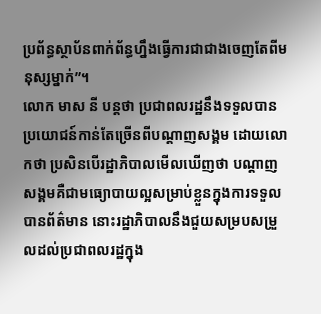ប្រព័ន្ធស្ថាប័នពាក់ព័ន្ធហ្នឹងធ្វើការជាជាងចេញតែពីមនុស្សម្នាក់”។
លោក មាស នី បន្តថា ប្រជាពលរដ្ឋនឹងទទួលបានប្រយោជន៍កាន់តែច្រើនពីបណ្ដាញសង្គម ដោយលោកថា ប្រសិនបើរដ្ឋាភិបាលមើលឃើញថា បណ្ដាញសង្គមគឺជាមធ្យោបាយល្អសម្រាប់ខ្លួនក្នុងការទទួលបានព័ត៌មាន នោះរដ្ឋាភិបាលនឹងជួយសម្របសម្រួលដល់ប្រជាពលរដ្ឋក្នុង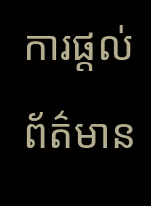ការផ្ដល់ព័ត៌មាន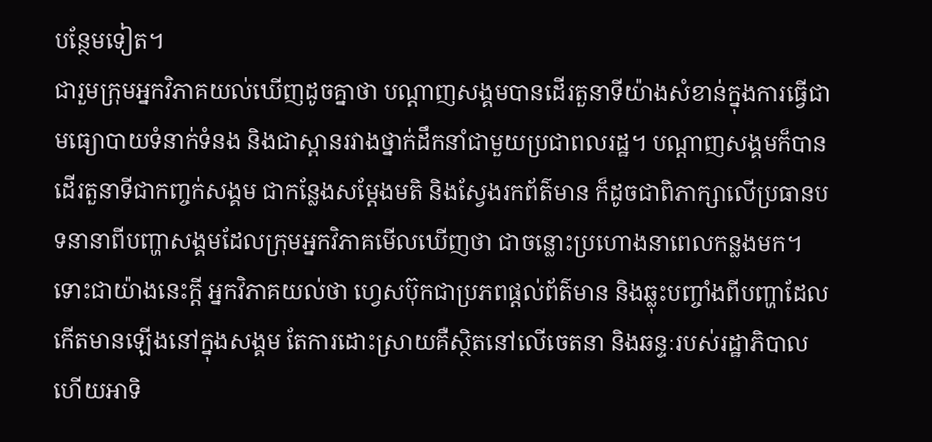បន្ថែមទៀត។
ជារួមក្រុមអ្នកវិភាគយល់ឃើញដូចគ្នាថា បណ្ដាញសង្គមបានដើរតួនាទីយ៉ាងសំខាន់ក្នុងការធ្វើជាមធ្យោបាយទំនាក់ទំនង និងជាស្ពានរវាងថ្នាក់ដឹកនាំជាមួយប្រជាពលរដ្ឋ។ បណ្ដាញសង្គមក៏បានដើរតួនាទីជាកញ្ចក់សង្គម ជាកន្លែងសម្ដែងមតិ និងស្វែងរកព័ត៌មាន ក៏ដូចជាពិភាក្សាលើប្រធានបទនានាពីបញ្ហាសង្គមដែលក្រុមអ្នកវិភាគមើលឃើញថា ជាចន្លោះប្រហោងនាពេលកន្លងមក។ ទោះជាយ៉ាងនេះក្ដី អ្នកវិភាគយល់ថា ហ្វេសប៊ុកជាប្រភពផ្ដល់ព័ត៌មាន និងឆ្លុះបញ្ចាំងពីបញ្ហាដែលកើតមានឡើងនៅក្នុងសង្គម តែការដោះស្រាយគឺស្ថិតនៅលើចេតនា និងឆន្ទៈរបស់រដ្ឋាភិបាល ហើយអាទិ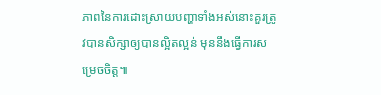ភាពនៃការដោះស្រាយបញ្ហាទាំងអស់នោះគួរត្រូវបានសិក្សាឲ្យបានល្អិតល្អន់ មុននឹងធ្វើការសម្រេចចិត្ត៕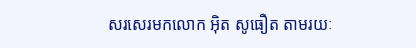សរសេរមកលោក អ៊ិត សូធឿត តាមរយៈ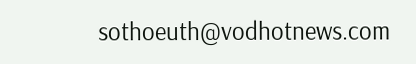sothoeuth@vodhotnews.com